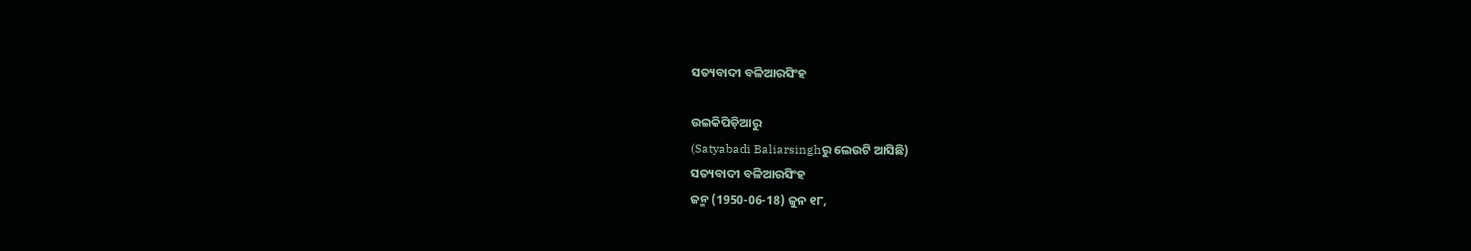ସତ୍ୟବାଦୀ ବଳିଆରସିଂହ

ଉଇକିପିଡ଼ିଆ‌ରୁ
(Satyabadi Baliarsinghରୁ ଲେଉଟି ଆସିଛି)
ସତ୍ୟବାଦୀ ବଳିଆରସିଂହ
ଜନ୍ମ (1950-06-18) ଜୁନ ୧୮,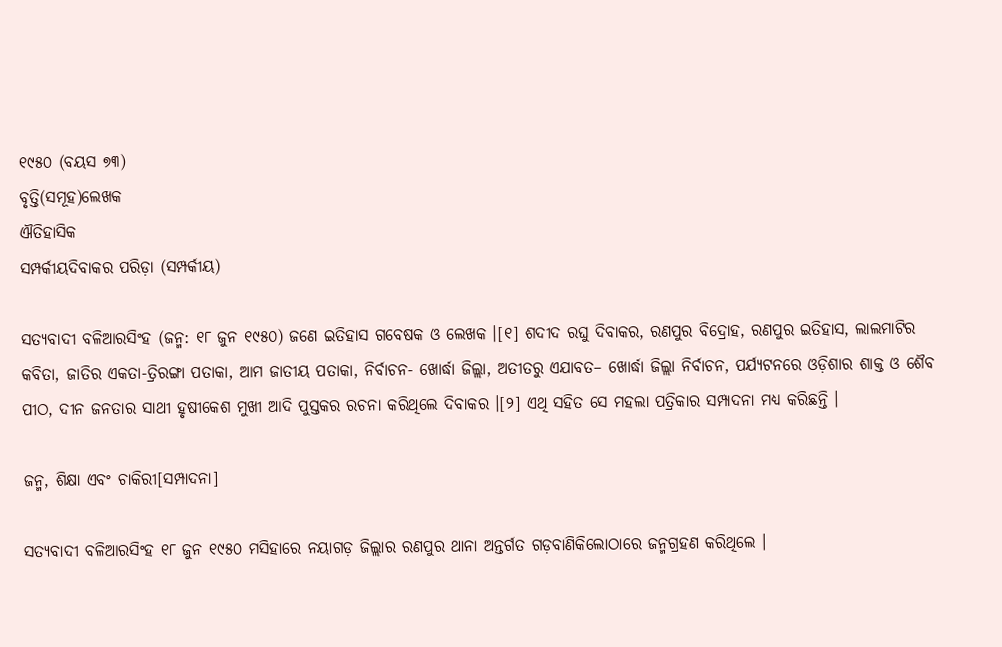୧୯୫୦ (ବୟସ ୭୩)
ବୃତ୍ତି(ସମୂହ)ଲେଖକ
ଐତିହାସିକ
ସମ୍ପର୍କୀୟଦିବାକର ପରିଡ଼ା (ସମ୍ପର୍କୀୟ)

ସତ୍ୟବାଦୀ ବଳିଆରସିଂହ (ଜନ୍ମ: ୧୮ ଜୁନ ୧୯୫୦) ଜଣେ ଇତିହାସ ଗବେଷକ ଓ ଲେଖକ ।[୧] ଶଦୀଦ ରଘୁ ଦିବାକର, ରଣପୁର ବିଦ୍ରୋହ, ରଣପୁର ଇତିହାସ, ଲାଲମାଟିର କବିତା, ଜାତିର ଏକତା-ତ୍ରିରଙ୍ଗା ପତାକା, ଆମ ଜାତୀୟ ପତାକା, ନିର୍ବାଚନ- ଖୋର୍ଦ୍ଧା ଜିଲ୍ଲା, ଅତୀତରୁ ଏଯାବତ– ଖୋର୍ଦ୍ଧା ଜିଲ୍ଲା ନିର୍ବାଚନ, ପର୍ଯ୍ୟଟନରେ ଓଡ଼ିଶାର ଶାକ୍ତ ଓ ଶୈବ ପୀଠ, ଦୀନ ଜନତାର ସାଥୀ ହୃଷୀକେଶ ମୁଖୀ ଆଦି ପୁସ୍ତକର ରଚନା କରିଥିଲେ ଦିବାକର ।[୨] ଏଥି ସ‌ହିତ ସେ ମହଲା ପତ୍ରିକାର ସମ୍ପାଦନା ମଧ୍ୟ କରିଛନ୍ତି ।

ଜନ୍ମ, ଶିକ୍ଷା ଏବଂ ଚାକିରୀ[ସମ୍ପାଦନା]

ସତ୍ୟବାଦୀ ବଳିଆରସିଂହ ୧୮ ଜୁନ ୧୯୫୦ ମସିହାରେ ନୟାଗଡ଼ ଜିଲ୍ଲାର ରଣପୁର ଥାନା ଅନ୍ତର୍ଗତ ଗଡ଼ବାଣିକିଲୋଠାରେ ଜନ୍ମଗ୍ରହଣ କରିଥିଲେ ।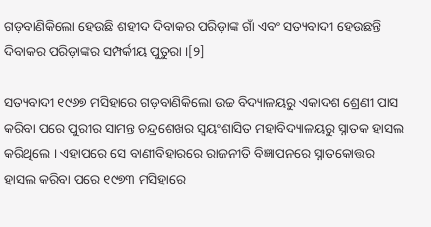ଗଡ଼ବାଣିକିଲୋ ହେଉଛି ଶହୀଦ ଦିବାକର ପରିଡ଼ାଙ୍କ ଗାଁ ଏବଂ ସତ୍ୟବାଦୀ ହେଉଛନ୍ତି ଦିବାକର ପରିଡ଼ାଙ୍କର ସମ୍ପର୍କୀୟ ପୁତୁରା ।[୨]

ସତ୍ୟବାଦୀ ୧୯୬୭ ମସିହାରେ ଗଡ଼ବାଣିକିଲୋ ଉଚ୍ଚ ବିଦ୍ୟାଳୟରୁ ଏକାଦଶ ଶ୍ରେଣୀ ପାସ କରିବା ପରେ ପୁରୀର ସାମନ୍ତ ଚନ୍ଦ୍ରଶେଖର ସ୍ୱୟଂଶାସିତ ମହାବିଦ୍ୟାଳୟରୁ ସ୍ନାତକ ହାସଲ କରିଥିଲେ । ଏହାପରେ ସେ ବାଣୀବିହାରରେ ରାଜନୀତି ବିଜ୍ଞାପନରେ ସ୍ନାତକୋତ୍ତର ହାସଲ କରିବା ପରେ ୧୯୭୩ ମସିହାରେ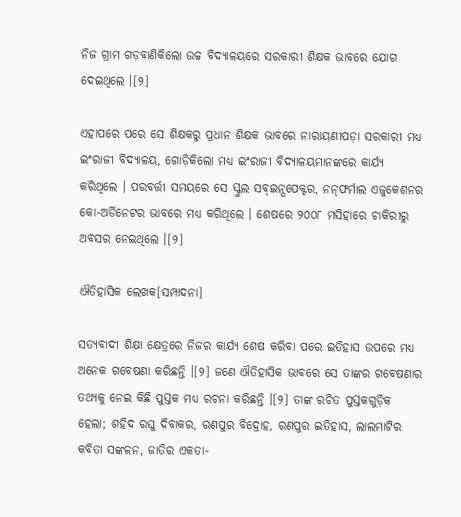ନିଜ ଗ୍ରାମ ଗଡ଼ବାଣିକିଲୋ ଉଚ୍ଚ ବିଦ୍ୟାଳୟରେ ସରକାରୀ ଶିକ୍ଷକ ଭାବରେ ଯୋଗ ଦେଇଥିଲେ ।[୨]

ଏହାପରେ ପରେ ସେ ଶିକ୍ଷକରୁ ପ୍ରଧାନ ଶିକ୍ଷକ ଭାବରେ ନାରାୟଣୀପଡ଼ା ସରକାରୀ ମଧ୍ୟ ଇଂରାଜୀ ବିଦ୍ୟାଳୟ, ଗୋଡ଼ିକିଲୋ ମଧ୍ୟ ଇଂରାଜୀ ବିଦ୍ୟାଳୟମାନଙ୍କରେ କାର୍ଯ୍ୟ କରିଥିଲେ । ପରବର୍ତ୍ତୀ ସମୟରେ ସେ ସ୍କୁଲ ସବ୍‌ଇନ୍ସପେକ୍ଟର, ନନ୍‌ଫର୍ମାଲ ଏଜୁକେଶନର କୋ-ଅର୍ଡିନେଟର ଭାବରେ ମଧ୍ୟ କରିଥିଲେ । ଶେଷରେ ୨୦୦୮ ମସିହାରେ ଚାକିରୀରୁ ଅବସର ନେଇଥିଲେ ।[୨]

ଐତିହାସିକ ଲେଖକ[ସମ୍ପାଦନା]

ସତ୍ୟବାଦୀ ଶିକ୍ଷା କ୍ଷେତ୍ରରେ ନିଜର କାର୍ଯ୍ୟ ଶେଷ କରିବା ପରେ ଇତିହାସ ଉପରେ ମଧ୍ୟ ଅନେକ ଗବେଷଣା କରିଛନ୍ତି ।[୨] ଜଣେ ଐତିହାସିକ ଭାବରେ ସେ ତାଙ୍କର ଗବେଷଣାର ତ‌ଥ୍ୟକୁ ନେଇ କିଛି ପୁସ୍ତକ ମଧ୍ୟ ରଚନା କରିଛନ୍ତି ।[୨] ତାଙ୍କ ରଚିତ ପୁସ୍ତକଗୁଡ଼ିକ ହେଲା; ଶହିଦ ରଘୁ ଦିବାକର, ରଣପୁର ବିଦ୍ରୋହ, ରଣପୁର ଇତିହାସ, ଲାଲମାଟିର କବିତା ସଙ୍କଳନ, ଜାତିର ଏକତା-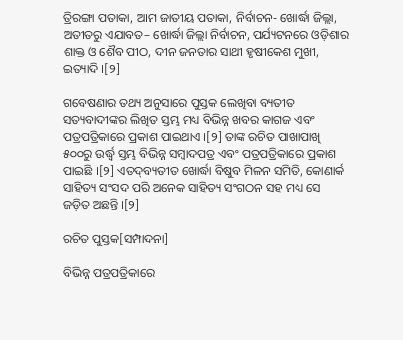ତ୍ରିରଙ୍ଗା ପତାକା, ଆମ ଜାତୀୟ ପତାକା, ନିର୍ବାଚନ- ଖୋର୍ଦ୍ଧା ଜିଲ୍ଲା, ଅତୀତରୁ ଏଯାବତ– ଖୋର୍ଦ୍ଧା ଜିଲ୍ଲା ନିର୍ବାଚନ, ପର୍ଯ୍ୟଟନରେ ଓଡ଼ିଶାର ଶାକ୍ତ ଓ ଶୈବ ପୀଠ, ଦୀନ ଜନତାର ସାଥୀ ହୃଷୀକେଶ ମୁଖୀ, ଇତ୍ୟାଦି ।[୨]

ଗବେଷଣାର ତ‌ଥ୍ୟ ଅନୁସାରେ ପୁସ୍ତକ ଲେଖିବା ବ୍ୟତୀତ ସତ୍ୟବାଦୀଙ୍କର ଲିଖିତ ସ୍ତମ୍ଭ ମଧ୍ୟ ବିଭିନ୍ନ ଖବର କାଗଜ ଏବଂ ପତ୍ରପତ୍ରିକାରେ ପ୍ରକାଶ ପାଇଥାଏ ।[୨] ତାଙ୍କ ରଚିତ ପାଖାପାଖି ୫୦୦ରୁ ଉର୍ଦ୍ଧ୍ୱ ସ୍ତମ୍ଭ ବିଭିନ୍ନ ସମ୍ବାଦପତ୍ର ଏବଂ ପତ୍ରପତ୍ରିକାରେ ପ୍ରକାଶ ପାଇଛି ।[୨] ଏତଦ୍‌ବ୍ୟତୀତ ଖୋର୍ଦ୍ଧା ବିଷୁବ ମିଳନ ସମିତି, କୋଣାର୍କ ସାହିତ୍ୟ ସଂସଦ ପରି ଅନେକ ସାହିତ୍ୟ ସଂଗଠନ ସହ ମଧ୍ୟ ସେ ଜଡ଼ିତ ଅଛନ୍ତି ।[୨]

ରଚିତ ପୁସ୍ତକ[ସମ୍ପାଦନା]

ବିଭିନ୍ନ ପତ୍ରପତ୍ରିକାରେ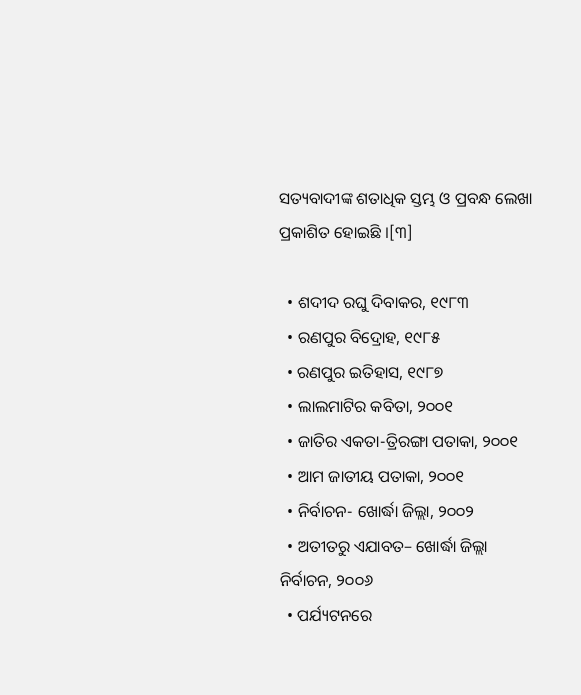ସତ୍ୟବାଦୀଙ୍କ ଶତାଧିକ ସ୍ତମ୍ଭ ଓ ପ୍ରବନ୍ଧ ଲେଖା ପ୍ରକାଶିତ ହୋଇଛି ।[୩]

  • ଶଦୀଦ ରଘୁ ଦିବାକର, ୧୯୮୩
  • ରଣପୁର ବିଦ୍ରୋହ, ୧୯୮୫
  • ରଣପୁର ଇତିହାସ, ୧୯୮୭
  • ଲାଲମାଟିର କବିତା, ୨୦୦୧
  • ଜାତିର ଏକତା-ତ୍ରିରଙ୍ଗା ପତାକା, ୨୦୦୧
  • ଆମ ଜାତୀୟ ପତାକା, ୨୦୦୧
  • ନିର୍ବାଚନ- ଖୋର୍ଦ୍ଧା ଜିଲ୍ଲା, ୨୦୦୨
  • ଅତୀତରୁ ଏଯାବତ– ଖୋର୍ଦ୍ଧା ଜିଲ୍ଲା ନିର୍ବାଚନ, ୨୦୦୬
  • ପର୍ଯ୍ୟଟନରେ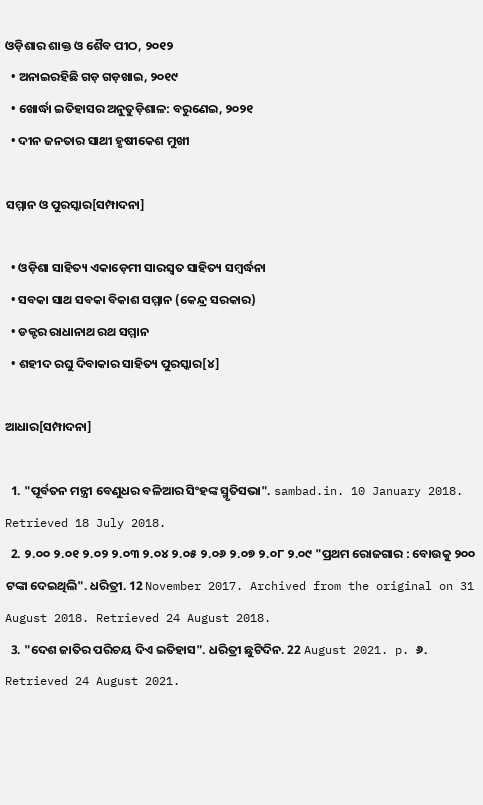ଓଡ଼ିଶାର ଶାକ୍ତ ଓ ଶୈବ ପୀଠ, ୨୦୧୨
  • ଅନାଇରହିଛି ଗଡ଼ ଗଡ଼ଖାଇ, ୨୦୧୯
  • ଖୋର୍ଦ୍ଧା ଇତିହାସର ଅନୁତୁଡ଼ିଶାଳ: ବରୁଣେଇ, ୨୦୨୧
  • ଦୀନ ଜନତାର ସାଥୀ ହୃଷୀକେଶ ମୁଖୀ

ସମ୍ମାନ ଓ ପୁରସ୍କାର[ସମ୍ପାଦନା]

  • ଓଡ଼ିଶା ସାହିତ୍ୟ ଏକାଡ଼େମୀ ସାରସ୍ୱତ ସାହିତ୍ୟ ସମ୍ବର୍ଦ୍ଧନା
  • ସବକା ସାଥ ସବକା ବିକାଶ ସମ୍ମାନ (କେନ୍ଦ୍ର ସରକାର)
  • ଡକ୍ଟର ରାଧାନାଥ ରଥ ସମ୍ମାନ
  • ଶହୀଦ ରଘୁ ଦିବାକାର ସାହିତ୍ୟ ପୁରସ୍କାର[୪]

ଆଧାର[ସମ୍ପାଦନା]

  1. "ପୂର୍ବତନ ମନ୍ତ୍ରୀ ବେଣୁଧର ବଳିଆର ସିଂହଙ୍କ ସ୍ମୃତିସଭା". sambad.in. 10 January 2018. Retrieved 18 July 2018.
  2. ୨.୦୦ ୨.୦୧ ୨.୦୨ ୨.୦୩ ୨.୦୪ ୨.୦୫ ୨.୦୬ ୨.୦୭ ୨.୦୮ ୨.୦୯ "ପ୍ରଥମ ରୋଜଗାର : ବୋଉକୁ ୨୦୦ ଟଙ୍କା ଦେଇଥିଲି". ଧରିତ୍ରୀ. 12 November 2017. Archived from the original on 31 August 2018. Retrieved 24 August 2018.
  3. "ଦେଶ ଜାତିର ପରିଚୟ ଦିଏ ଇତିହାସ". ଧରିତ୍ରୀ ଛୁଟିଦିନ. 22 August 2021. p. ୬. Retrieved 24 August 2021.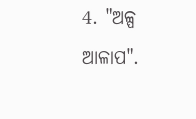4. "ଅଳ୍ପ ଆଳାପ".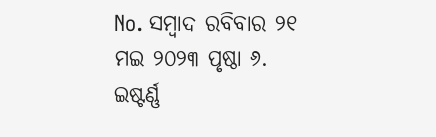No. ସମ୍ବାଦ ରବିବାର ୨୧ ମଇ ୨୦୨୩ ପୃଷ୍ଠା ୬. ଇଷ୍ଟର୍ଣ୍ଣ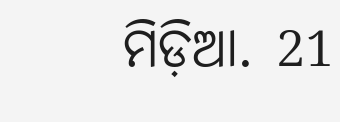ମିଡ଼ିଆ. 21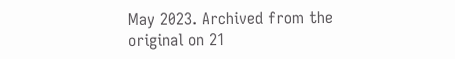May 2023. Archived from the original on 21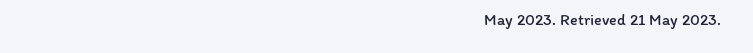May 2023. Retrieved 21 May 2023.